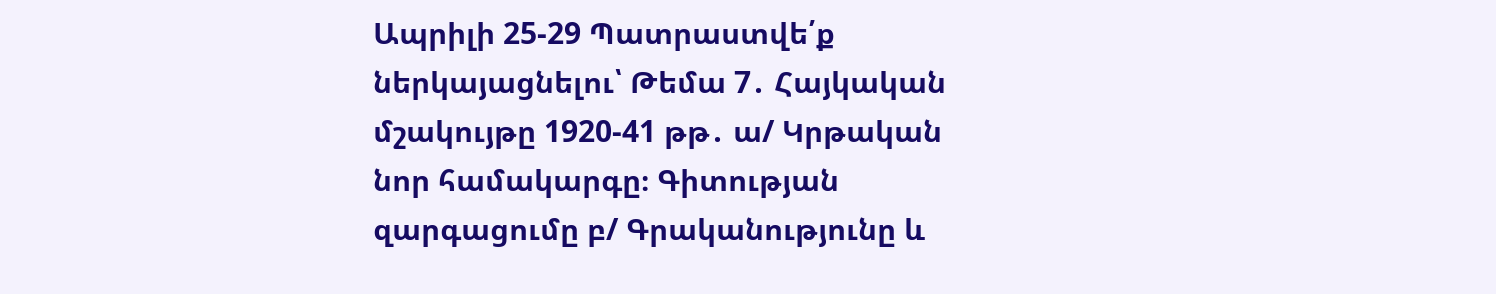Ապրիլի 25-29 Պատրաստվե՛ք ներկայացնելու՝ Թեմա 7․ Հայկական մշակույթը 1920-41 թթ․ ա/ Կրթական նոր համակարգը։ Գիտության զարգացումը բ/ Գրականությունը և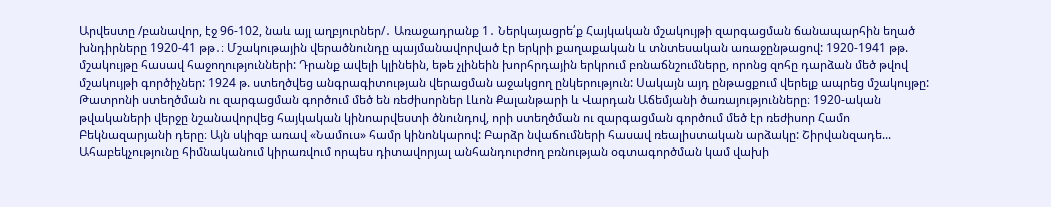Արվեստը /բանավոր, էջ 96-102, նաև այլ աղբյուրներ/․ Առաջադրանք 1․ Ներկայացրե՛ք Հայկական մշակույթի զարգացման ճանապարհին եղած խնդիրները 1920-41 թթ․։ Մշակութային վերածնունդը պայմանավորված էր երկրի քաղաքական և տնտեսական առաջընթացով: 1920-1941 թթ. մշակույթը հասավ հաջողությունների: Դրանք ավելի կլինեին, եթե չլինեին խորհրդային երկրում բռնաճնշումները, որոնց զոհը դարձան մեծ թվով մշակույթի գործիչներ: 1924 թ. ստեղծվեց անգրագիտության վերացման աջակցող ընկերություն: Սակայն այդ ընթացքում վերելք ապրեց մշակույթը: Թատրոնի ստեղծման ու զարգացման գործում մեծ են ռեժիսորներ Լևոն Քալանթարի և Վարդան Աճեմյանի ծառայությունները։ 1920-ական թվակաների վերջը նշանավորվեց հայկական կինոարվեստի ծնունդով, որի ստեղծման ու զարգացման գործում մեծ էր ռեժիսոր Համո Բեկնազարյանի դերը։ Այն սկիզբ առավ «Նամուս» համր կինոնկարով: Բարձր նվաճումների հասավ ռեալիստական արձակը: Շիրվանզադե...
Ահաբեկչությունը հիմնականում կիրառվում որպես դիտավորյալ անհանդուրժող բռնության օգտագործման կամ վախի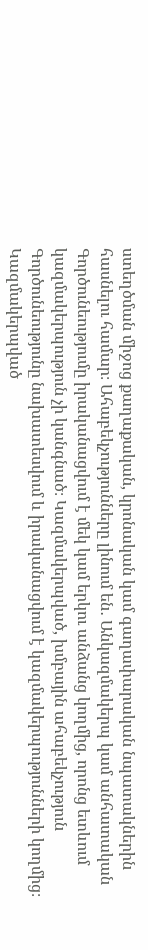ստեղծման միջոց քաղաքական, կրոնական կամ գաղափարական նպատակներին հասնելու համար։ Ահաբեկչությունները լինում են․ Անկազմակերպ կամ անհատական Գործունեությումը իրականացվում է մեկ կամ երկու անձանց կողմից, որոնց ետևում կազմակերպություն չի կանգնած։ Կազմակերպված, խմբային ահաբեկչություն Գործունեությունը նախատեսվում և իրականացվում է կազմակերպությունների կողմից։ Կազմակերպված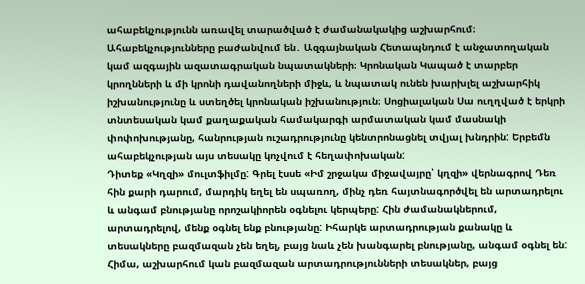ահաբեկչությունն առավել տարածված է ժամանակակից աշխարհում։ Ահաբեկչությունները բաժանվում են․ Ազգայնական Հետապնդում է անջատողական կամ ազգային ազատագրական նպատակների։ Կրոնական Կապած է տարբեր կրողնների և մի կրոնի դավանողների միջև, և նպատակ ունեն խարխլել աշխարհիկ իշխանությունը և ստեղծել կրոնական իշխանություն։ Սոցիալական Սա ուղղված է երկրի տնտեսական կամ քաղաքական համակարգի արմատական կամ մասնակի փոփոխությանը, հանրության ուշադրությունը կենտրոնացնել տվյալ խնդրին: Երբեմն ահաբեկչության այս տեսակը կոչվում է հեղափոխական:
Դիտեք «Կղզի» մուլտֆիլմը: Գրել էսսե «Իմ շրջակա միջավայրը՝ կղզի» վերնագրով Դեռ հին քարի դարում, մարդիկ եղել են սպառող, մինչ դեռ հայտնագործվել են արտադրելու և անգամ բնությանը որոշակիորեն օգնելու կերպերը: Հին ժամանակներում, արտադրելով, մենք օգնել ենք բնությանը: Իհարկե արտադրության քանակը և տեսակները բազմազան չեն եղել, բայց նաև չեն խանգարել բնությանը, անգամ օգնել են: Հիմա, աշխարհում կան բազմազան արտադրությունների տեսակներ, բայց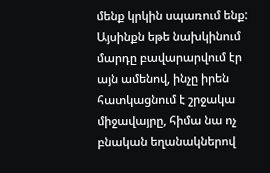մենք կրկին սպառում ենք: Այսինքն եթե նախկինում մարդը բավարարվում էր այն ամենով, ինչը իրեն հատկացնում է շրջակա միջավայրը, հիմա նա ոչ բնական եղանակներով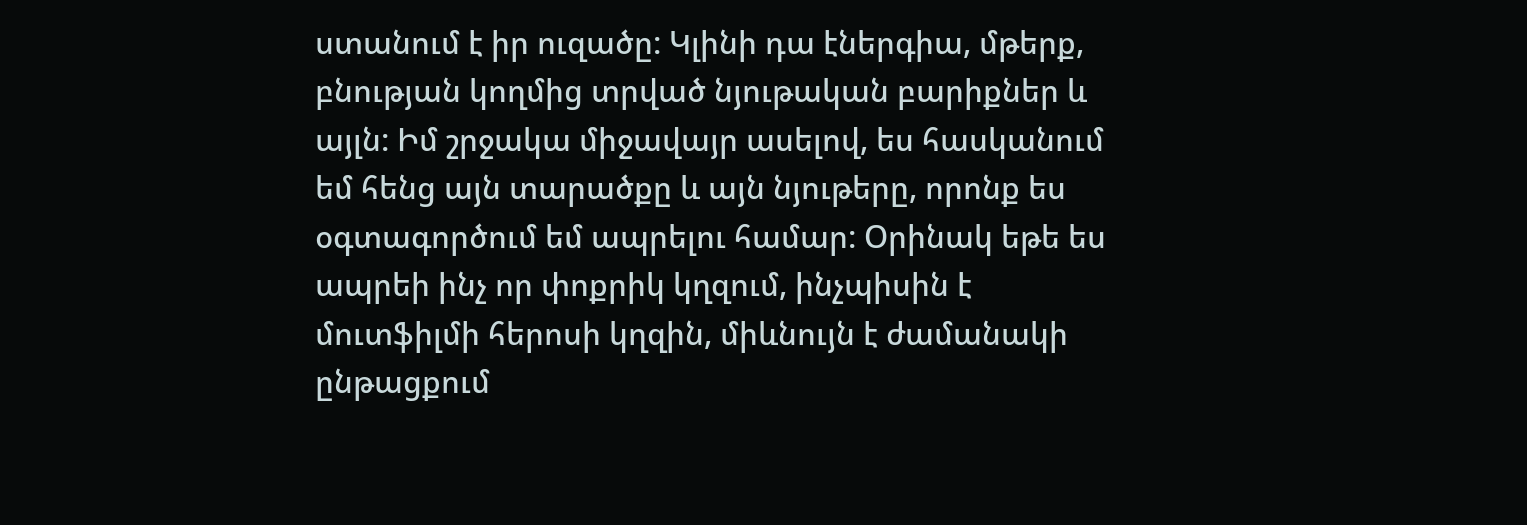ստանում է իր ուզածը: Կլինի դա էներգիա, մթերք, բնության կողմից տրված նյութական բարիքներ և այլն: Իմ շրջակա միջավայր ասելով, ես հասկանում եմ հենց այն տարածքը և այն նյութերը, որոնք ես օգտագործում եմ ապրելու համար: Օրինակ եթե ես ապրեի ինչ որ փոքրիկ կղզում, ինչպիսին է մուտֆիլմի հերոսի կղզին, միևնույն է ժամանակի ընթացքում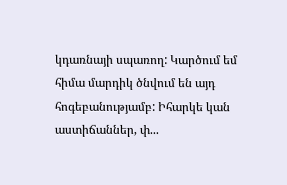կդառնայի սպառող: Կարծում եմ հիմա մարդիկ ծնվում են այդ հոգեբանությամբ: Իհարկե կան աստիճաններ, փ...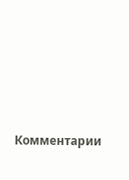Комментарии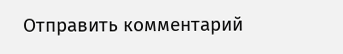Отправить комментарий